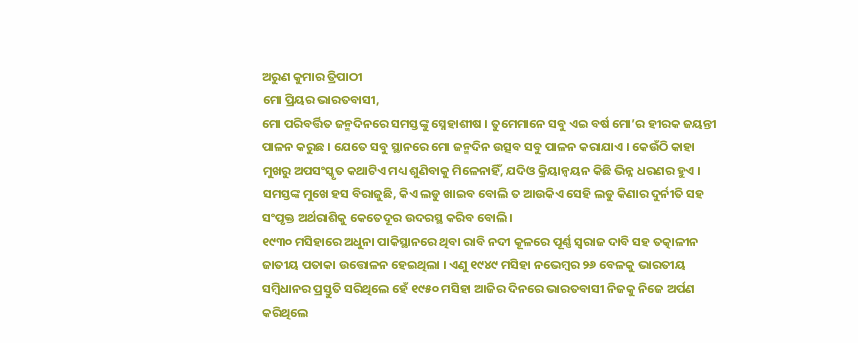ଅରୁଣ କୁମାର ତ୍ରିପାଠୀ
ମୋ ପ୍ରିୟର ଭାରତବାସୀ,
ମୋ ପରିବର୍ତ୍ତିତ ଜନ୍ମଦିନରେ ସମସ୍ତଙ୍କୁ ସ୍ନେହାଶୀଷ । ତୁମେମାନେ ସବୁ ଏଇ ବର୍ଷ ମୋ’ର ହୀରକ ଜୟନ୍ତୀ ପାଳନ କରୁଛ । ଯେତେ ସବୁ ସ୍ଥାନରେ ମୋ ଜନ୍ମଦିନ ଉତ୍ସବ ସବୁ ପାଳନ କରାଯାଏ । କେଉଁଠି କାହା ମୁଖରୁ ଅପସଂସ୍କୃତ କଥାଟିଏ ମଧ୍ୟ ଶୁଣିବାକୁ ମିଳେନାହିଁ, ଯଦିଓ କ୍ରିୟାନ୍ୱୟନ କିଛି ଭିନ୍ନ ଧରଣର ହୁଏ । ସମସ୍ତଙ୍କ ମୁଖେ ହସ ବିରାଜୁଛି, କିଏ ଲଡୁ ଖାଇବ ବୋଲି ତ ଆଉକିଏ ସେହି ଲଡୁ କିଣାର ଦୁର୍ନୀତି ସହ ସଂପୃକ୍ତ ଅର୍ଥରାଶିକୁ କେତେଦୂର ଉଦରସ୍ଥ କରିବ ବୋଲି ।
୧୯୩୦ ମସିହାରେ ଅଧୁନା ପାକିସ୍ଥାନରେ ଥିବା ରାବି ନଦୀ କୂଳରେ ପୂର୍ଣ୍ଣ ସ୍ୱରାଜ ଦାବି ସହ ତତ୍କାଳୀନ ଜାତୀୟ ପତାକା ଉତ୍ତୋଳନ ହେଇଥିଲା । ଏଣୁ ୧୯୪୯ ମସିହା ନଭେମ୍ବର ୨୬ ବେଳକୁ ଭାରତୀୟ ସମ୍ବିଧାନର ପ୍ରସ୍ତୁତି ସରିଥିଲେ ହେଁ ୧୯୫୦ ମସିହା ଆଜିର ଦିନରେ ଭାରତବାସୀ ନିଜକୁ ନିଜେ ଅର୍ପଣ କରିଥିଲେ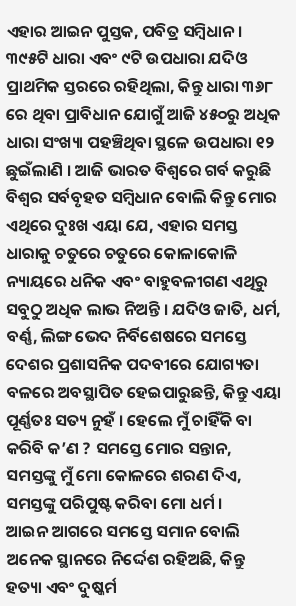ଏହାର ଆଇନ ପୁସ୍ତକ, ପବିତ୍ର ସମ୍ବିଧାନ । ୩୯୫ଟି ଧାରା ଏବଂ ୯ଟି ଉପଧାରା ଯଦିଓ ପ୍ରାଥମିକ ସ୍ତରରେ ରହିଥିଲା, କିନ୍ତୁ ଧାରା ୩୬୮ ରେ ଥିବା ପ୍ରାବିଧାନ ଯୋଗୁଁ ଆଜି ୪୫୦ରୁ ଅଧିକ ଧାରା ସଂଖ୍ୟା ପହଞ୍ଚିଥିବା ସ୍ଥଳେ ଉପଧାରା ୧୨ ଛୁଇଁଲାଣି । ଆଜି ଭାରତ ବିଶ୍ୱରେ ଗର୍ବ କରୁଛି ବିଶ୍ୱର ସର୍ବବୃହତ ସମ୍ବିଧାନ ବୋଲି କିନ୍ତୁ ମୋର ଏଥିରେ ଦୁଃଖ ଏୟା ଯେ, ଏହାର ସମସ୍ତ ଧାରାକୁ ଚତୁରେ ଚତୁରେ କୋଳାକୋଳି ନ୍ୟାୟରେ ଧନିକ ଏବଂ ବାହୁବଳୀଗଣ ଏଥିରୁ ସବୁଠୁ ଅଧିକ ଲାଭ ନିଅନ୍ତି । ଯଦିଓ ଜାତି, ଧର୍ମ, ବର୍ଣ୍ଣ, ଲିଙ୍ଗ ଭେଦ ନିର୍ବିଶେଷରେ ସମସ୍ତେ ଦେଶର ପ୍ରଶାସନିକ ପଦବୀରେ ଯୋଗ୍ୟତା ବଳରେ ଅବସ୍ଥାପିତ ହେଇପାରୁଛନ୍ତି, କିନ୍ତୁ ଏୟା ପୂର୍ଣ୍ଣତଃ ସତ୍ୟ ନୁହଁ । ହେଲେ ମୁଁ ଚାହିଁକି ବା କରିବି କ’ଣ ? ସମସ୍ତେ ମୋର ସନ୍ତାନ, ସମସ୍ତଙ୍କୁ ମୁଁ ମୋ କୋଳରେ ଶରଣ ଦିଏ, ସମସ୍ତଙ୍କୁ ପରିପୁଷ୍ଟ କରିବା ମୋ ଧର୍ମ ।
ଆଇନ ଆଗରେ ସମସ୍ତେ ସମାନ ବୋଲି ଅନେକ ସ୍ଥାନରେ ନିର୍ଦ୍ଦେଶ ରହିଅଛି, କିନ୍ତୁ ହତ୍ୟା ଏବଂ ଦୁଷ୍କର୍ମ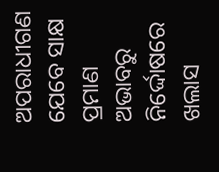ଅପରାଧୀଗଣ ଯେବେ ସାକ୍ଷ ପ୍ରମାଣ ଅଭାବରୁ ନିର୍ଦ୍ଦୋଷରେ ଖଲାସ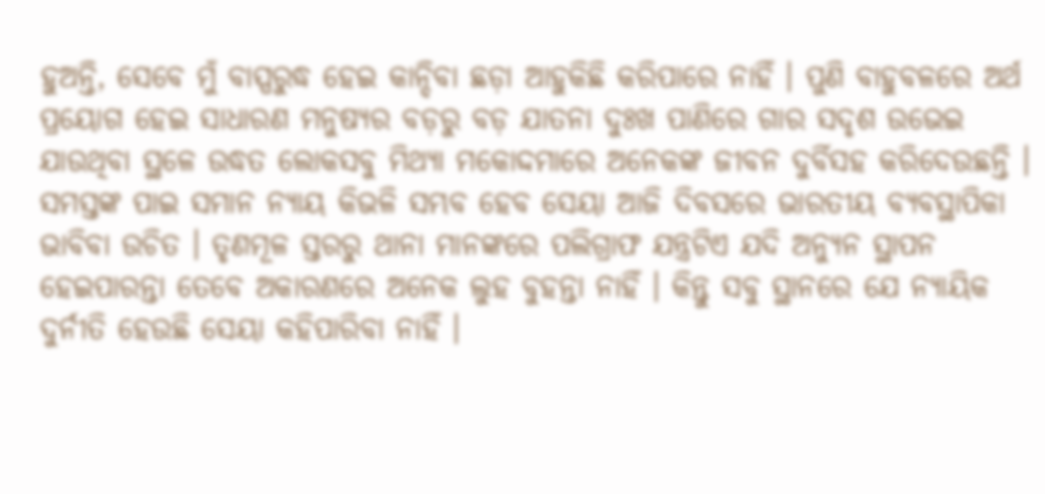ହୁଅନ୍ତି, ସେବେ ମୁଁ ବାସ୍ପରୁଦ୍ଧ ହେଇ କାନ୍ଦିବା ଛଡ଼ା ଆହୁକିଛି କରିପାରେ ନାହିଁ । ପୁଣି ବାହୁବଳରେ ଅର୍ଥ ପ୍ରୟୋଗ ହେଇ ସାଧାରଣ ମନୁଷ୍ୟର ବଡ଼ରୁ ବଡ଼ ଯାତନା ଦୁଃଖ ପାଣିରେ ଗାର ସଦୃଶ ଉଭେଇ ଯାଉଥିବା ସ୍ଥଳେ ଉଦ୍ଧତ ଲୋକସବୁ ମିଥ୍ୟା ମକୋଦ୍ଦମାରେ ଅନେକଙ୍କ ଜୀବନ ଦୁର୍ବିସହ କରିଦେଉଛନ୍ତି । ସମସ୍ତଙ୍କ ପାଇ ସମାନ ନ୍ୟାୟ କିଭଳି ସମ୍ଭବ ହେବ ସେୟା ଆଜି ଦିବସରେ ଭାରତୀୟ ବ୍ୟବସ୍ଥାପିକା ଭାବିବା ଉଚିତ । ତୃଣମୂଳ ସ୍ତରରୁ ଥାନା ମାନଙ୍କରେ ପଲିଗ୍ରାଫ ଯନ୍ତ୍ରଟିଏ ଯଦି ଅନ୍ୟୁନ ସ୍ଥାପନ ହେଇପାରନ୍ତା ତେବେ ଅକାରଣରେ ଅନେକ ଲୁହ ବୁହନ୍ତା ନାହିଁ । କିନ୍ତୁ ସବୁ ସ୍ଥାନରେ ଯେ ନ୍ୟାୟିକ ଦୁର୍ନୀତି ହେଉଛି ସେୟା କହିପାରିବା ନାହିଁ ।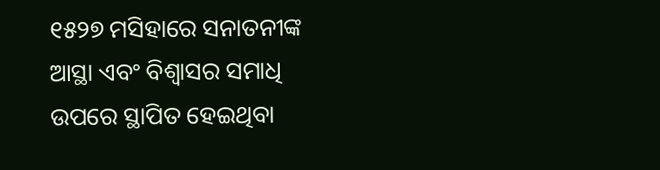୧୫୨୭ ମସିହାରେ ସନାତନୀଙ୍କ ଆସ୍ଥା ଏବଂ ବିଶ୍ୱାସର ସମାଧି ଉପରେ ସ୍ଥାପିତ ହେଇଥିବା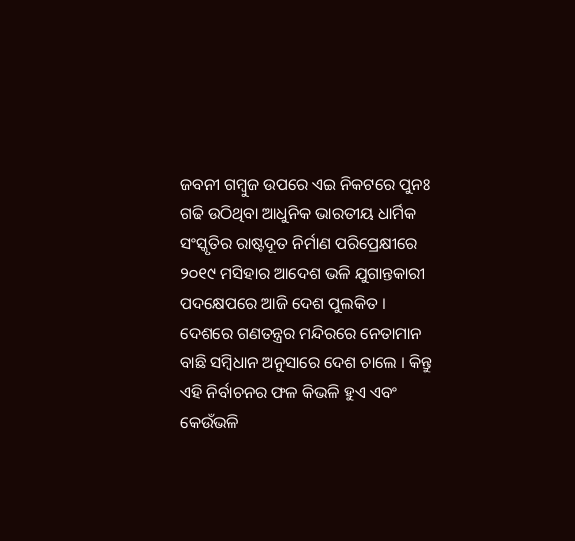ଜବନୀ ଗମ୍ବୁଜ ଉପରେ ଏଇ ନିକଟରେ ପୁନଃ ଗଢି ଉଠିଥିବା ଆଧୁନିକ ଭାରତୀୟ ଧାର୍ମିକ ସଂସ୍କୃତିର ରାଷ୍ଟଦୂତ ନିର୍ମାଣ ପରିପ୍ରେକ୍ଷୀରେ ୨୦୧୯ ମସିହାର ଆଦେଶ ଭଳି ଯୁଗାନ୍ତକାରୀ ପଦକ୍ଷେପରେ ଆଜି ଦେଶ ପୁଲକିତ ।
ଦେଶରେ ଗଣତନ୍ତ୍ରର ମନ୍ଦିରରେ ନେତାମାନ ବାଛି ସମ୍ବିଧାନ ଅନୁସାରେ ଦେଶ ଚାଲେ । କିନ୍ତୁ ଏହି ନିର୍ବାଚନର ଫଳ କିଭଳି ହୁଏ ଏବଂ କେଉଁଭଳି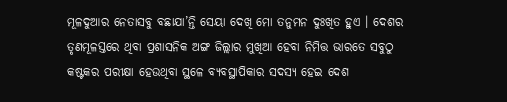ମୂଳଦୁଆର ନେତାସବୁ ବଛାଯା’ନ୍ତି ସେୟା ଦେଖି ମୋ ତନୁମନ ଦୁଃଖିତ ହୁଏ । ଦେଶର ତୃଣମୂଳସ୍ତରେ ଥିବା ପ୍ରଶାସନିକ ଅଙ୍ଗ ଜିଲ୍ଲାର ମୁଖିଆ ହେବା ନିମିତ୍ତ ଭାରତେ ସବୁଠୁ କଷ୍ଟକର ପରୀକ୍ଷା ହେଉଥିବା ସ୍ଥଳେ ବ୍ୟବସ୍ଥାପିକାର ସଦସ୍ୟ ହେଇ ଦେଶ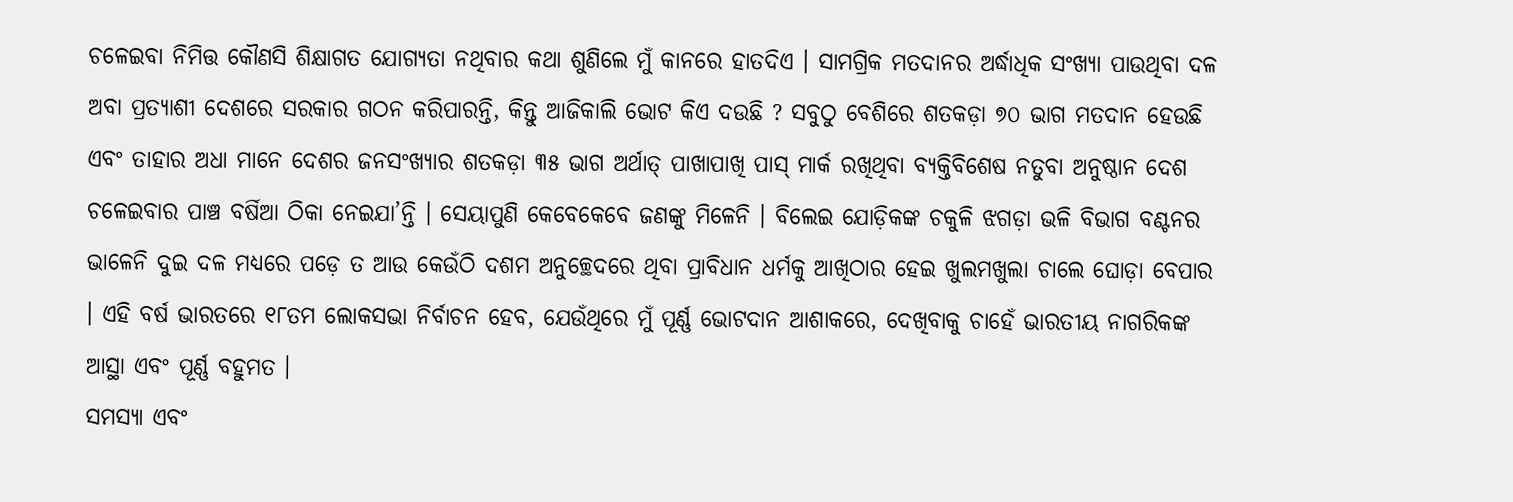ଚଳେଇବା ନିମିତ୍ତ କୌଣସି ଶିକ୍ଷାଗତ ଯୋଗ୍ୟତା ନଥିବାର କଥା ଶୁଣିଲେ ମୁଁ କାନରେ ହାତଦିଏ । ସାମଗ୍ରିକ ମତଦାନର ଅର୍ଦ୍ଧାଧିକ ସଂଖ୍ୟା ପାଉଥିବା ଦଳ ଅବା ପ୍ରତ୍ୟାଶୀ ଦେଶରେ ସରକାର ଗଠନ କରିପାରନ୍ତି, କିନ୍ତୁ ଆଜିକାଲି ଭୋଟ କିଏ ଦଉଛି ? ସବୁଠୁ ବେଶିରେ ଶତକଡ଼ା ୭୦ ଭାଗ ମତଦାନ ହେଉଛି ଏବଂ ତାହାର ଅଧା ମାନେ ଦେଶର ଜନସଂଖ୍ୟାର ଶତକଡ଼ା ୩୫ ଭାଗ ଅର୍ଥାତ୍ ପାଖାପାଖି ପାସ୍ ମାର୍କ ରଖିଥିବା ବ୍ୟକ୍ତିବିଶେଷ ନତୁବା ଅନୁଷ୍ଠାନ ଦେଶ ଚଳେଇବାର ପାଞ୍ଚ ବର୍ଷିଆ ଠିକା ନେଇଯା’ନ୍ତି । ସେୟାପୁଣି କେବେକେବେ ଜଣଙ୍କୁ ମିଳେନି । ବିଲେଇ ଯୋଡ଼ିକଙ୍କ ଚକୁଳି ଝଗଡ଼ା ଭଳି ବିଭାଗ ବଣ୍ଟନର ଭାଳେନି ଦୁଇ ଦଳ ମଧ୍ୟରେ ପଡ଼େ ତ ଆଉ କେଉଁଠି ଦଶମ ଅନୁଚ୍ଛେଦରେ ଥିବା ପ୍ରାବିଧାନ ଧର୍ମକୁ ଆଖିଠାର ହେଇ ଖୁଲମଖୁଲା ଚାଲେ ଘୋଡ଼ା ବେପାର । ଏହି ବର୍ଷ ଭାରତରେ ୧୮ତମ ଲୋକସଭା ନିର୍ବାଚନ ହେବ, ଯେଉଁଥିରେ ମୁଁ ପୂର୍ଣ୍ଣ ଭୋଟଦାନ ଆଶାକରେ, ଦେଖିବାକୁ ଚାହେଁ ଭାରତୀୟ ନାଗରିକଙ୍କ ଆସ୍ଥା ଏବଂ ପୂର୍ଣ୍ଣ ବହୁମତ ।
ସମସ୍ୟା ଏବଂ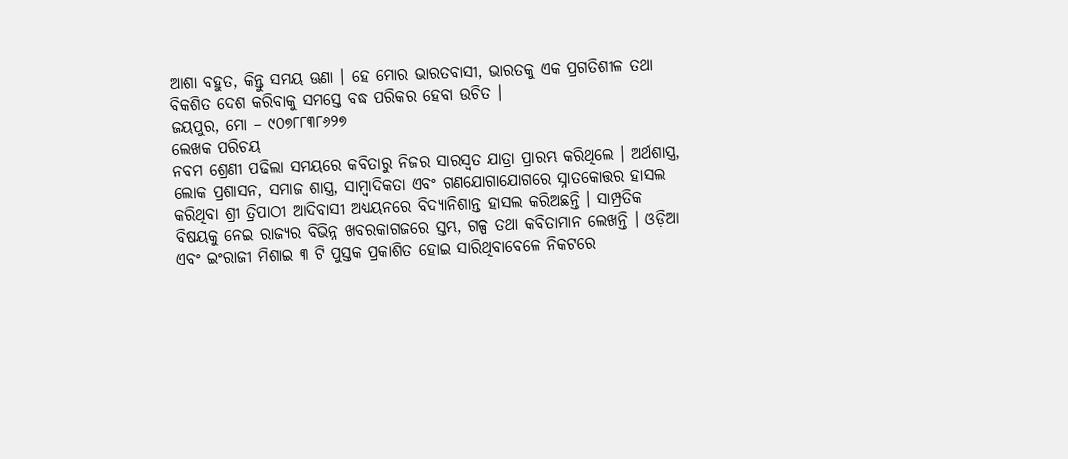ଆଶା ବହୁତ, କିନ୍ତୁ ସମୟ ଊଣା । ହେ ମୋର ଭାରତବାସୀ, ଭାରତକୁ ଏକ ପ୍ରଗତିଶୀଳ ତଥା ବିକଶିତ ଦେଶ କରିବାକୁ ସମସ୍ତେ ବଦ୍ଧ ପରିକର ହେବା ଉଚିତ ।
ଜୟପୁର, ମୋ – ୯୦୭୮୮୩୮୬୨୭
ଲେଖକ ପରିଚୟ
ନବମ ଶ୍ରେଣୀ ପଢିଲା ସମୟରେ କବିତାରୁ ନିଜର ସାରସ୍ୱତ ଯାତ୍ରା ପ୍ରାରମ୍ଭ କରିଥିଲେ । ଅର୍ଥଶାସ୍ତ୍ର, ଲୋକ ପ୍ରଶାସନ, ସମାଜ ଶାସ୍ତ୍ର, ସାମ୍ବାଦିକତା ଏବଂ ଗଣଯୋଗାଯୋଗରେ ସ୍ନାତକୋତ୍ତର ହାସଲ କରିଥିବା ଶ୍ରୀ ତ୍ରିପାଠୀ ଆଦିବାସୀ ଅଧ୍ୟୟନରେ ବିଦ୍ୟାନିଶାନ୍ତ ହାସଲ କରିଅଛନ୍ତି । ସାମ୍ପ୍ରତିକ ବିଷୟକୁ ନେଇ ରାଜ୍ୟର ବିଭିନ୍ନ ଖବରକାଗଜରେ ସ୍ତମ୍ଭ, ଗଳ୍ପ ତଥା କବିତାମାନ ଲେଖନ୍ତି । ଓଡ଼ିଆ ଏବଂ ଇଂରାଜୀ ମିଶାଇ ୩ ଟି ପୁସ୍ତକ ପ୍ରକାଶିତ ହୋଇ ସାରିଥିବାବେଳେ ନିକଟରେ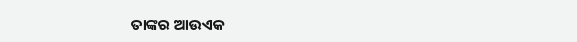ତାଙ୍କର ଆଉଏକ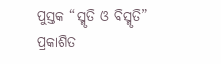ପୁସ୍ତକ “ସ୍ମୃତି ଓ ବିସ୍ମୃତି” ପ୍ରକାଶିତ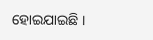ହୋଇଯାଇଛି ।